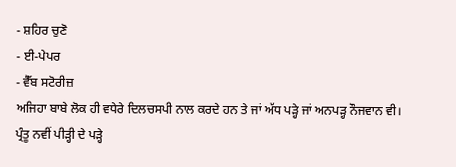- ਸ਼ਹਿਰ ਚੁਣੋ
- ਈ-ਪੇਪਰ
- ਵੈੱਬ ਸਟੋਰੀਜ਼
ਅਜਿਹਾ ਬਾਬੇ ਲੋਕ ਹੀ ਵਧੇਰੇ ਦਿਲਚਸਪੀ ਨਾਲ ਕਰਦੇ ਹਨ ਤੇ ਜਾਂ ਅੱਧ ਪੜ੍ਹੇ ਜਾਂ ਅਨਪੜ੍ਹ ਨੌਜਵਾਨ ਵੀ। ਪ੍ਰੰਤੂ ਨਵੀਂ ਪੀੜ੍ਹੀ ਦੇ ਪੜ੍ਹੇ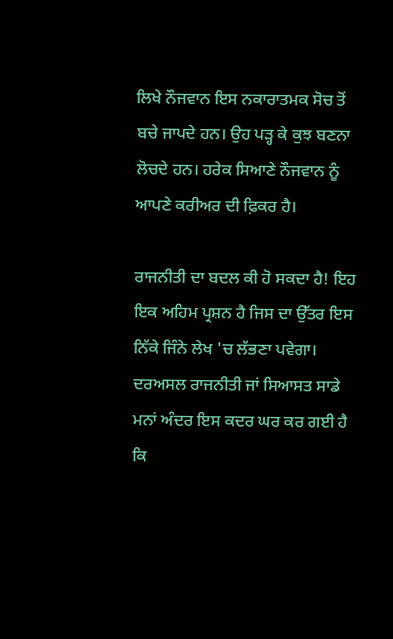ਲਿਖੇ ਨੌਜਵਾਨ ਇਸ ਨਕਾਰਾਤਮਕ ਸੋਚ ਤੋਂ ਬਚੇ ਜਾਪਦੇ ਹਨ। ਉਹ ਪੜ੍ਹ ਕੇ ਕੁਝ ਬਣਨਾ ਲੋਚਦੇ ਹਨ। ਹਰੇਕ ਸਿਆਣੇ ਨੌਜਵਾਨ ਨੂੰ ਆਪਣੇ ਕਰੀਅਰ ਦੀ ਫ਼ਿਕਰ ਹੈ।

ਰਾਜਨੀਤੀ ਦਾ ਬਦਲ ਕੀ ਹੋ ਸਕਦਾ ਹੈ! ਇਹ ਇਕ ਅਹਿਮ ਪ੍ਰਸ਼ਨ ਹੈ ਜਿਸ ਦਾ ਉੱਤਰ ਇਸ ਨਿੱਕੇ ਜਿੰਨੇ ਲੇਖ 'ਚ ਲੱਭਣਾ ਪਵੇਗਾ। ਦਰਅਸਲ ਰਾਜਨੀਤੀ ਜਾਂ ਸਿਆਸਤ ਸਾਡੇ ਮਨਾਂ ਅੰਦਰ ਇਸ ਕਦਰ ਘਰ ਕਰ ਗਈ ਹੈ ਕਿ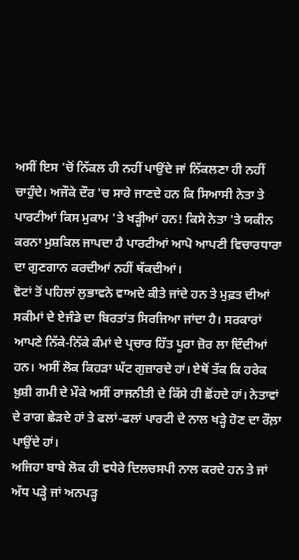ਅਸੀਂ ਇਸ 'ਚੋਂ ਨਿੱਕਲ ਹੀ ਨਹੀਂ ਪਾਉਂਦੇ ਜਾਂ ਨਿੱਕਲਣਾ ਹੀ ਨਹੀਂ ਚਾਹੁੰਦੇ। ਅਜੌਕੇ ਦੌਰ 'ਚ ਸਾਰੇ ਜਾਣਦੇ ਹਨ ਕਿ ਸਿਆਸੀ ਨੇਤਾ ਤੇ ਪਾਰਟੀਆਂ ਕਿਸ ਮੁਕਾਮ 'ਤੇ ਖੜ੍ਹੀਆਂ ਹਨ! ਕਿਸੇ ਨੇਤਾ 'ਤੇ ਯਕੀਨ ਕਰਨਾ ਮੁਸ਼ਕਿਲ ਜਾਪਦਾ ਹੈ ਪਾਰਟੀਆਂ ਆਪੋ ਆਪਣੀ ਵਿਚਾਰਧਾਰਾ ਦਾ ਗੁਣਗਾਨ ਕਰਦੀਆਂ ਨਹੀਂ ਥੱਕਦੀਆਂ।
ਵੋਟਾਂ ਤੋਂ ਪਹਿਲਾਂ ਲੁਭਾਵਨੇ ਵਾਅਦੇ ਕੀਤੇ ਜਾਂਦੇ ਹਨ ਤੇ ਮੁਫ਼ਤ ਦੀਆਂ ਸਕੀਮਾਂ ਦੇ ਏਜੰਡੇ ਦਾ ਬਿਰਤਾਂਤ ਸਿਰਜਿਆ ਜਾਂਦਾ ਹੈ। ਸਰਕਾਰਾਂ ਆਪਣੇ ਨਿੱਕੇ-ਨਿੱਕੇ ਕੰਮਾਂ ਦੇ ਪ੍ਰਚਾਰ ਹਿੱਤ ਪੂਰਾ ਜ਼ੋਰ ਲਾ ਦਿੰਦੀਆਂ ਹਨ। ਅਸੀਂ ਲੋਕ ਕਿਹੜਾ ਘੱਟ ਗੁਜ਼ਾਰਦੇ ਹਾਂ। ਏਥੋਂ ਤੱਕ ਕਿ ਹਰੇਕ ਖ਼ੁਸ਼ੀ ਗਮੀ ਦੇ ਮੌਕੇ ਅਸੀਂ ਰਾਜਨੀਤੀ ਦੇ ਕਿੱਸੇ ਹੀ ਛੋਂਹਦੇ ਹਾਂ। ਨੇਤਾਵਾਂ ਦੇ ਰਾਗ ਛੇੜਦੇ ਹਾਂ ਤੇ ਫਲਾਂ-ਫਲਾਂ ਪਾਰਟੀ ਦੇ ਨਾਲ ਖੜ੍ਹੇ ਹੋਣ ਦਾ ਰੌਲ਼ਾ ਪਾਉਂਦੇ ਹਾਂ।
ਅਜਿਹਾ ਬਾਬੇ ਲੋਕ ਹੀ ਵਧੇਰੇ ਦਿਲਚਸਪੀ ਨਾਲ ਕਰਦੇ ਹਨ ਤੇ ਜਾਂ ਅੱਧ ਪੜ੍ਹੇ ਜਾਂ ਅਨਪੜ੍ਹ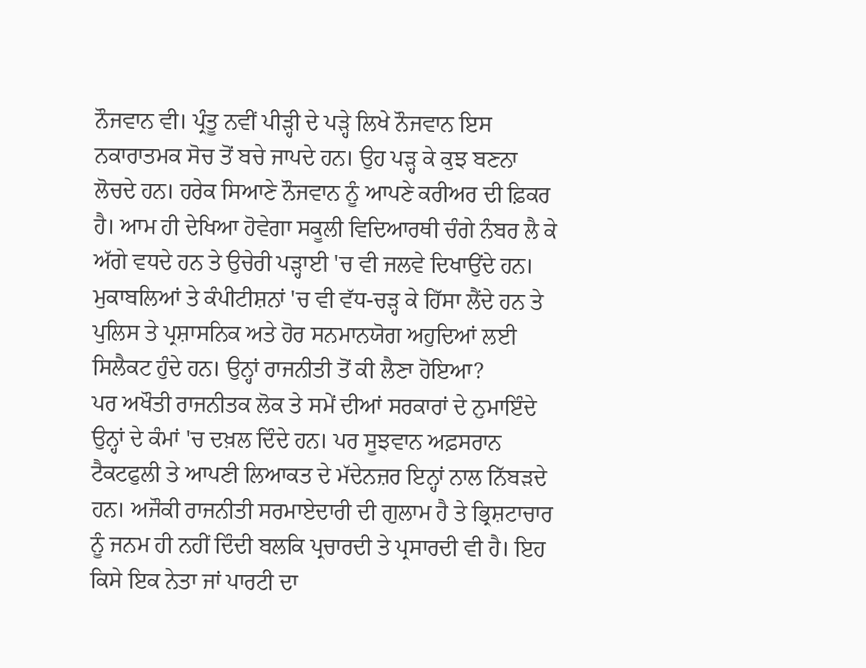ਨੌਜਵਾਨ ਵੀ। ਪ੍ਰੰਤੂ ਨਵੀਂ ਪੀੜ੍ਹੀ ਦੇ ਪੜ੍ਹੇ ਲਿਖੇ ਨੌਜਵਾਨ ਇਸ ਨਕਾਰਾਤਮਕ ਸੋਚ ਤੋਂ ਬਚੇ ਜਾਪਦੇ ਹਨ। ਉਹ ਪੜ੍ਹ ਕੇ ਕੁਝ ਬਣਨਾ ਲੋਚਦੇ ਹਨ। ਹਰੇਕ ਸਿਆਣੇ ਨੌਜਵਾਨ ਨੂੰ ਆਪਣੇ ਕਰੀਅਰ ਦੀ ਫ਼ਿਕਰ ਹੈ। ਆਮ ਹੀ ਦੇਖਿਆ ਹੋਵੇਗਾ ਸਕੂਲੀ ਵਿਦਿਆਰਥੀ ਚੰਗੇ ਨੰਬਰ ਲੈ ਕੇ ਅੱਗੇ ਵਧਦੇ ਹਨ ਤੇ ਉਚੇਰੀ ਪੜ੍ਹਾਈ 'ਚ ਵੀ ਜਲਵੇ ਦਿਖਾਉਂਦੇ ਹਨ। ਮੁਕਾਬਲਿਆਂ ਤੇ ਕੰਪੀਟੀਸ਼ਨਾਂ 'ਚ ਵੀ ਵੱਧ-ਚੜ੍ਹ ਕੇ ਹਿੱਸਾ ਲੈਂਦੇ ਹਨ ਤੇ ਪੁਲਿਸ ਤੇ ਪ੍ਰਸ਼ਾਸਨਿਕ ਅਤੇ ਹੋਰ ਸਨਮਾਨਯੋਗ ਅਹੁਦਿਆਂ ਲਈ ਸਿਲੈਕਟ ਹੁੰਦੇ ਹਨ। ਉਨ੍ਹਾਂ ਰਾਜਨੀਤੀ ਤੋਂ ਕੀ ਲੈਣਾ ਹੋਇਆ?
ਪਰ ਅਖੌਤੀ ਰਾਜਨੀਤਕ ਲੋਕ ਤੇ ਸਮੇਂ ਦੀਆਂ ਸਰਕਾਰਾਂ ਦੇ ਨੁਮਾਇੰਦੇ ਉਨ੍ਹਾਂ ਦੇ ਕੰਮਾਂ 'ਚ ਦਖ਼ਲ ਦਿੰਦੇ ਹਨ। ਪਰ ਸੂਝਵਾਨ ਅਫ਼ਸਰਾਨ ਟੈਕਟਫੁਲੀ ਤੇ ਆਪਣੀ ਲਿਆਕਤ ਦੇ ਮੱਦੇਨਜ਼ਰ ਇਨ੍ਹਾਂ ਨਾਲ ਨਿੱਬੜਦੇ ਹਨ। ਅਜੌਕੀ ਰਾਜਨੀਤੀ ਸਰਮਾਏਦਾਰੀ ਦੀ ਗੁਲਾਮ ਹੈ ਤੇ ਭ੍ਰਿਸ਼ਟਾਚਾਰ ਨੂੰ ਜਨਮ ਹੀ ਨਹੀਂ ਦਿੰਦੀ ਬਲਕਿ ਪ੍ਰਚਾਰਦੀ ਤੇ ਪ੍ਰਸਾਰਦੀ ਵੀ ਹੈ। ਇਹ ਕਿਸੇ ਇਕ ਨੇਤਾ ਜਾਂ ਪਾਰਟੀ ਦਾ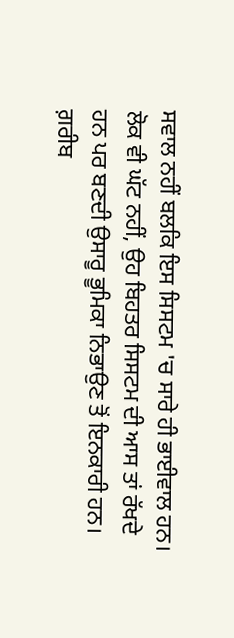ਸਵਾਲ ਨਹੀਂ ਬਲਕਿ ਇਸ ਸਿਸਟਮ 'ਚ ਸਾਰੇ ਹੀ ਭਾਈਵਾਲ ਹਨ। ਲੋਕ ਵੀ ਘੱਟ ਨਹੀਂ, ਉਹ ਬਿਹਤਰ ਸਿਸਟਮ ਦੀ ਆਸ ਤਾਂ ਰੱਖਦੇ ਹਨ ਪਰ ਬਣਦੀ ਉਸਾਰੂ ਭੂਮਿਕਾ ਨਿਭਾਉਣ ਤੋਂ ਇਨਕਾਰੀ ਹਨ। ਗ਼ਰੀਬ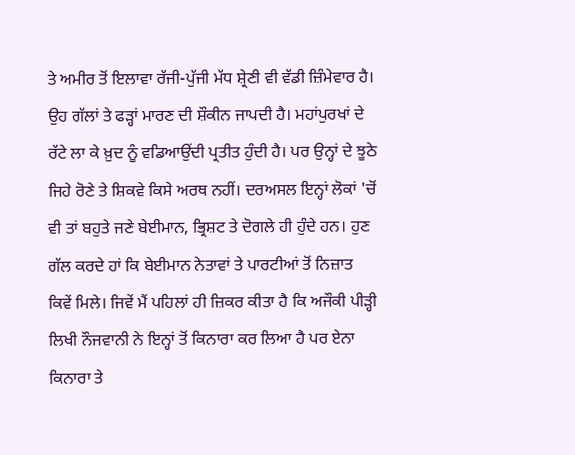ਤੇ ਅਮੀਰ ਤੋਂ ਇਲਾਵਾ ਰੱਜੀ-ਪੁੱਜੀ ਮੱਧ ਸ਼੍ਰੇਣੀ ਵੀ ਵੱਡੀ ਜ਼ਿੰਮੇਵਾਰ ਹੈ।
ਉਹ ਗੱਲਾਂ ਤੇ ਫੜ੍ਹਾਂ ਮਾਰਣ ਦੀ ਸ਼ੌਕੀਨ ਜਾਪਦੀ ਹੈ। ਮਹਾਂਪੁਰਖਾਂ ਦੇ ਰੱਟੇ ਲਾ ਕੇ ਖ਼ੁਦ ਨੂੰ ਵਡਿਆਉਂਦੀ ਪ੍ਰਤੀਤ ਹੁੰਦੀ ਹੈ। ਪਰ ਉਨ੍ਹਾਂ ਦੇ ਝੂਠੇ ਜਿਹੇ ਰੋਣੇ ਤੇ ਸ਼ਿਕਵੇ ਕਿਸੇ ਅਰਥ ਨਹੀਂ। ਦਰਅਸਲ ਇਨ੍ਹਾਂ ਲੋਕਾਂ 'ਚੋਂ ਵੀ ਤਾਂ ਬਹੁਤੇ ਜਣੇ ਬੇਈਮਾਨ, ਭ੍ਰਿਸ਼ਟ ਤੇ ਦੋਗਲੇ ਹੀ ਹੁੰਦੇ ਹਨ। ਹੁਣ ਗੱਲ ਕਰਦੇ ਹਾਂ ਕਿ ਬੇਈਮਾਨ ਨੇਤਾਵਾਂ ਤੇ ਪਾਰਟੀਆਂ ਤੋਂ ਨਿਜ਼ਾਤ ਕਿਵੇਂ ਮਿਲੇ। ਜਿਵੇਂ ਮੈਂ ਪਹਿਲਾਂ ਹੀ ਜ਼ਿਕਰ ਕੀਤਾ ਹੈ ਕਿ ਅਜੌਕੀ ਪੀੜ੍ਹੀ ਲਿਖੀ ਨੌਜਵਾਨੀ ਨੇ ਇਨ੍ਹਾਂ ਤੋਂ ਕਿਨਾਰਾ ਕਰ ਲਿਆ ਹੈ ਪਰ ਏਨਾ ਕਿਨਾਰਾ ਤੇ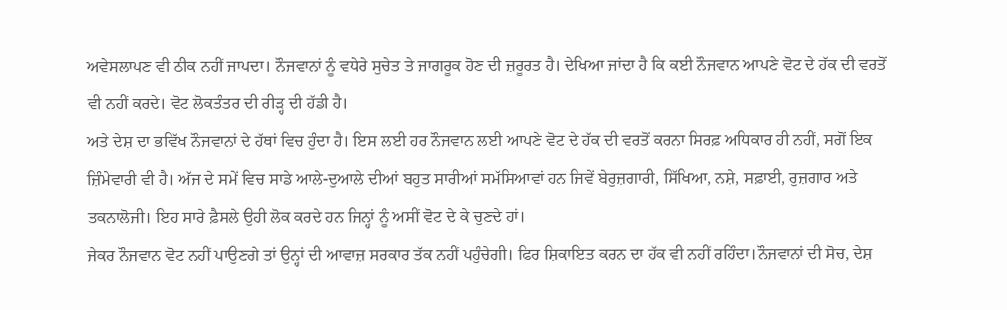ਅਵੇਸਲਾਪਣ ਵੀ ਠੀਕ ਨਹੀਂ ਜਾਪਦਾ। ਨੌਜਵਾਨਾਂ ਨੂੰ ਵਧੇਰੇ ਸੁਚੇਤ ਤੇ ਜਾਗਰੂਕ ਹੋਣ ਦੀ ਜ਼ਰੂਰਤ ਹੈ। ਦੇਖਿਆ ਜਾਂਦਾ ਹੈ ਕਿ ਕਈ ਨੌਜਵਾਨ ਆਪਣੇ ਵੋਟ ਦੇ ਹੱਕ ਦੀ ਵਰਤੋਂ ਵੀ ਨਹੀਂ ਕਰਦੇ। ਵੋਟ ਲੋਕਤੰਤਰ ਦੀ ਰੀੜ੍ਹ ਦੀ ਹੱਡੀ ਹੈ।
ਅਤੇ ਦੇਸ਼ ਦਾ ਭਵਿੱਖ ਨੌਜਵਾਨਾਂ ਦੇ ਹੱਥਾਂ ਵਿਚ ਹੁੰਦਾ ਹੈ। ਇਸ ਲਈ ਹਰ ਨੌਜਵਾਨ ਲਈ ਆਪਣੇ ਵੋਟ ਦੇ ਹੱਕ ਦੀ ਵਰਤੋਂ ਕਰਨਾ ਸਿਰਫ਼ ਅਧਿਕਾਰ ਹੀ ਨਹੀਂ, ਸਗੋਂ ਇਕ ਜ਼ਿੰਮੇਵਾਰੀ ਵੀ ਹੈ। ਅੱਜ ਦੇ ਸਮੇਂ ਵਿਚ ਸਾਡੇ ਆਲੇ-ਦੁਆਲੇ ਦੀਆਂ ਬਹੁਤ ਸਾਰੀਆਂ ਸਮੱਸਿਆਵਾਂ ਹਨ ਜਿਵੇਂ ਬੇਰੁਜ਼ਗਾਰੀ, ਸਿੱਖਿਆ, ਨਸ਼ੇ, ਸਫ਼ਾਈ, ਰੁਜ਼ਗਾਰ ਅਤੇ ਤਕਨਾਲੋਜੀ। ਇਹ ਸਾਰੇ ਫ਼ੈਸਲੇ ਉਹੀ ਲੋਕ ਕਰਦੇ ਹਨ ਜਿਨ੍ਹਾਂ ਨੂੰ ਅਸੀਂ ਵੋਟ ਦੇ ਕੇ ਚੁਣਦੇ ਹਾਂ।
ਜੇਕਰ ਨੌਜਵਾਨ ਵੋਟ ਨਹੀਂ ਪਾਉਣਗੇ ਤਾਂ ਉਨ੍ਹਾਂ ਦੀ ਆਵਾਜ਼ ਸਰਕਾਰ ਤੱਕ ਨਹੀਂ ਪਹੁੰਚੇਗੀ। ਫਿਰ ਸ਼ਿਕਾਇਤ ਕਰਨ ਦਾ ਹੱਕ ਵੀ ਨਹੀਂ ਰਹਿੰਦਾ।ਨੌਜਵਾਨਾਂ ਦੀ ਸੋਚ, ਦੇਸ਼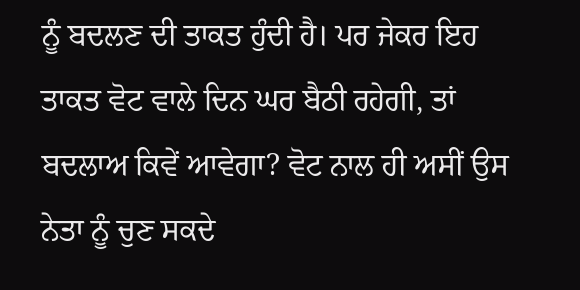ਨੂੰ ਬਦਲਣ ਦੀ ਤਾਕਤ ਹੁੰਦੀ ਹੈ। ਪਰ ਜੇਕਰ ਇਹ ਤਾਕਤ ਵੋਟ ਵਾਲੇ ਦਿਨ ਘਰ ਬੈਠੀ ਰਹੇਗੀ, ਤਾਂ ਬਦਲਾਅ ਕਿਵੇਂ ਆਵੇਗਾ? ਵੋਟ ਨਾਲ ਹੀ ਅਸੀਂ ਉਸ ਨੇਤਾ ਨੂੰ ਚੁਣ ਸਕਦੇ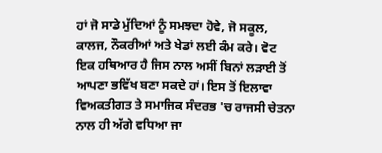ਹਾਂ ਜੋ ਸਾਡੇ ਮੁੱਦਿਆਂ ਨੂੰ ਸਮਝਦਾ ਹੋਵੇ, ਜੋ ਸਕੂਲ, ਕਾਲਜ, ਨੌਕਰੀਆਂ ਅਤੇ ਖੇਡਾਂ ਲਈ ਕੰਮ ਕਰੇ। ਵੋਟ ਇਕ ਹਥਿਆਰ ਹੈ ਜਿਸ ਨਾਲ ਅਸੀਂ ਬਿਨਾਂ ਲੜਾਈ ਤੋਂ ਆਪਣਾ ਭਵਿੱਖ ਬਣਾ ਸਕਦੇ ਹਾਂ। ਇਸ ਤੋਂ ਇਲਾਵਾ ਵਿਅਕਤੀਗਤ ਤੇ ਸਮਾਜਿਕ ਸੰਦਰਭ 'ਚ ਰਾਜਸੀ ਚੇਤਨਾ ਨਾਲ ਹੀ ਅੱਗੇ ਵਧਿਆ ਜਾ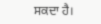ਸਕਦਾ ਹੈ।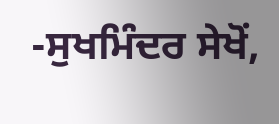-ਸੁਖਮਿੰਦਰ ਸੇਖੋਂ,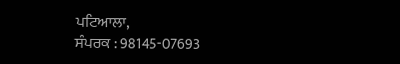ਪਟਿਆਲਾ,
ਸੰਪਰਕ : 98145-07693